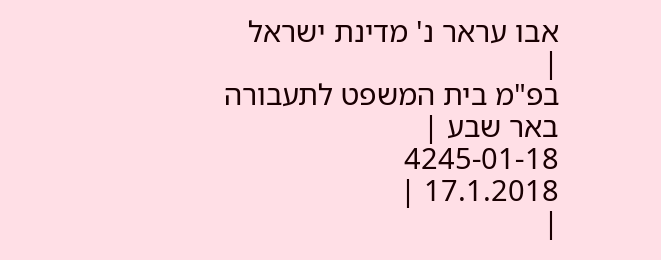אבו עראר נ' מדינת ישראל
|
בפ"מ בית המשפט לתעבורה באר שבע |
4245-01-18
17.1.2018 |
|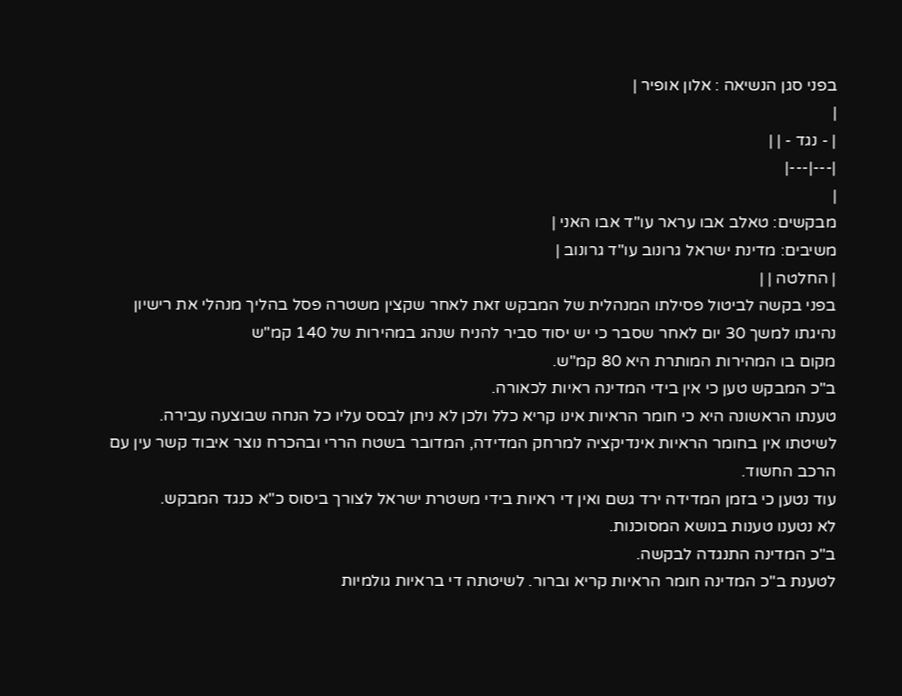בפני סגן הנשיאה : אלון אופיר |
|
| - נגד - | |
|---|---|
|
מבקשים: טאלב אבו עראר עו"ד אבו האני |
משיבים: מדינת ישראל גרונוב עו"ד גרונוב |
| החלטה | |
בפני בקשה לביטול פסילתו המנהלית של המבקש זאת לאחר שקצין משטרה פסל בהליך מנהלי את רישיון נהיגתו למשך 30 יום לאחר שסבר כי יש יסוד סביר להניח שנהג במהירות של 140 קמ"ש
מקום בו המהירות המותרת היא 80 קמ"ש.
ב"כ המבקש טען כי אין בידי המדינה ראיות לכאורה.
טענתו הראשונה היא כי חומר הראיות אינו קריא כלל ולכן לא ניתן לבסס עליו כל הנחה שבוצעה עבירה.
לשיטתו אין בחומר הראיות אינדיקציה למרחק המדידה, המדובר בשטח הררי ובהכרח נוצר איבוד קשר עין עם הרכב החשוד.
עוד נטען כי בזמן המדידה ירד גשם ואין די ראיות בידי משטרת ישראל לצורך ביסוס כ"א כנגד המבקש.
לא נטענו טענות בנושא המסוכנות.
ב"כ המדינה התנגדה לבקשה.
לטענת ב"כ המדינה חומר הראיות קריא וברור. לשיטתה די בראיות גולמיות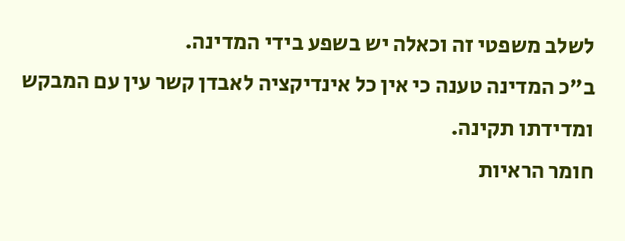לשלב משפטי זה וכאלה יש בשפע בידי המדינה.
ב"כ המדינה טענה כי אין כל אינדיקציה לאבדן קשר עין עם המבקש ומדידתו תקינה.
חומר הראיות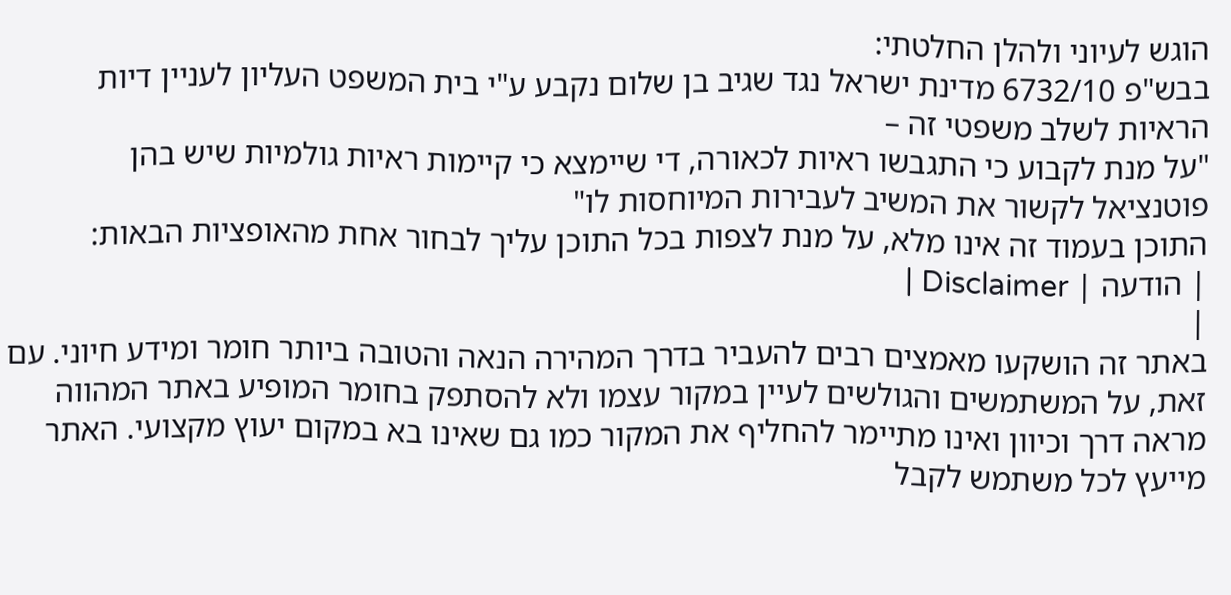הוגש לעיוני ולהלן החלטתי:
בבש"פ 6732/10 מדינת ישראל נגד שגיב בן שלום נקבע ע"י בית המשפט העליון לעניין דיות הראיות לשלב משפטי זה –
"על מנת לקבוע כי התגבשו ראיות לכאורה, די שיימצא כי קיימות ראיות גולמיות שיש בהן פוטנציאל לקשור את המשיב לעבירות המיוחסות לו"
התוכן בעמוד זה אינו מלא, על מנת לצפות בכל התוכן עליך לבחור אחת מהאופציות הבאות:
| הודעה | Disclaimer |
|
באתר זה הושקעו מאמצים רבים להעביר בדרך המהירה הנאה והטובה ביותר חומר ומידע חיוני. עם זאת, על המשתמשים והגולשים לעיין במקור עצמו ולא להסתפק בחומר המופיע באתר המהווה מראה דרך וכיוון ואינו מתיימר להחליף את המקור כמו גם שאינו בא במקום יעוץ מקצועי. האתר מייעץ לכל משתמש לקבל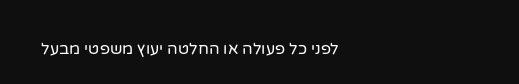לפני כל פעולה או החלטה יעוץ משפטי מבעל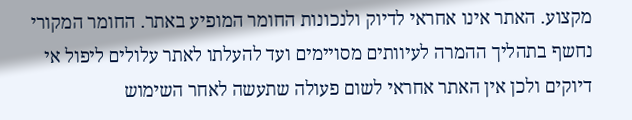מקצוע. האתר אינו אחראי לדיוק ולנכונות החומר המופיע באתר. החומר המקורי נחשף בתהליך ההמרה לעיוותים מסויימים ועד להעלתו לאתר עלולים ליפול אי דיוקים ולכן אין האתר אחראי לשום פעולה שתעשה לאחר השימוש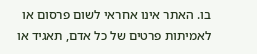בו. האתר אינו אחראי לשום פרסום או לאמיתות פרטים של כל אדם, תאגיד או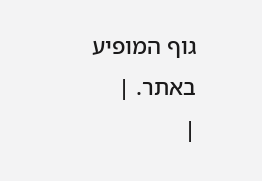גוף המופיע באתר. |
|